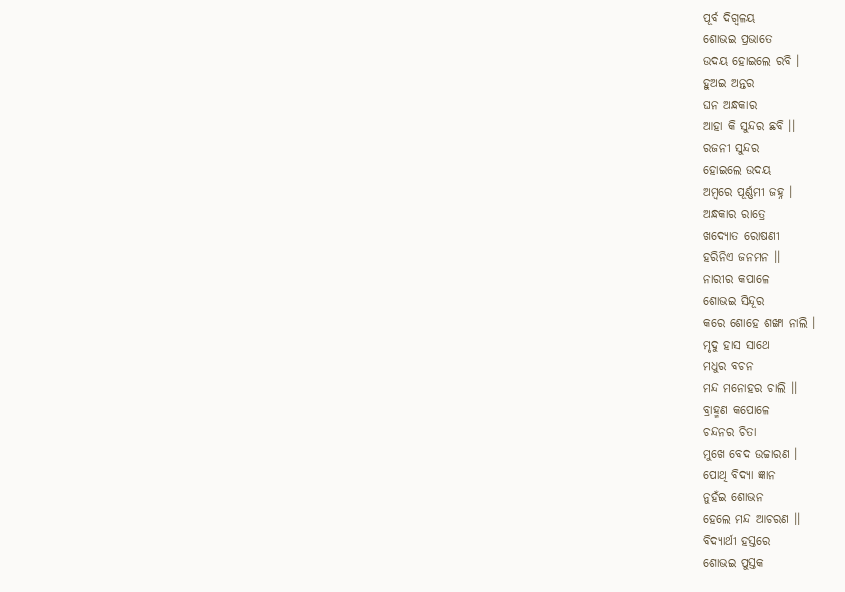ପୂର୍ବ ଦିଗ୍ବଳୟ
ଶୋଭଇ ପ୍ରଭାତେ
ଉଦୟ ହୋଇଲେ ରବି ।
ହୁଅଇ ଅନ୍ତର
ଘନ ଅନ୍ଧକାର
ଆହା କି ସୁନ୍ଦର ଛବି ।।
ରଜନୀ ସୁନ୍ଦର
ହୋଇଲେ ଉଦୟ
ଅମ୍ୱରେ ପୂର୍ଣ୍ଣମୀ ଜହ୍ନ ।
ଅନ୍ଧକାର ରାତ୍ରେ
ଖଦ୍ୟୋତ ରୋଷଣୀ
ହରିନିଏ ଜନମନ ।।
ନାରୀର କପାଳେ
ଶୋଭଇ ସିନ୍ଦୂର
କରେ ଶୋହେ ଶଙ୍ଖା ନାଲି ।
ମୃଦୁ ହାସ ସାଥେ
ମଧୁର ବଚନ
ମନ୍ଦ ମନୋହର ଚାଲି ।।
ବ୍ରାହ୍ମଣ କପୋଳେ
ଚନ୍ଦନର ଚିତା
ମୁଖେ ବେଦ ଉଚ୍ଚାରଣ ।
ପୋଥି ବିଦ୍ୟା ଜ୍ଞାନ
ନୁହଁଇ ଶୋଭନ
ହେଲେ ମନ୍ଦ ଆଚରଣ ।।
ବିଦ୍ୟାର୍ଥୀ ହସ୍ତରେ
ଶୋଭଇ ପୁସ୍ତକ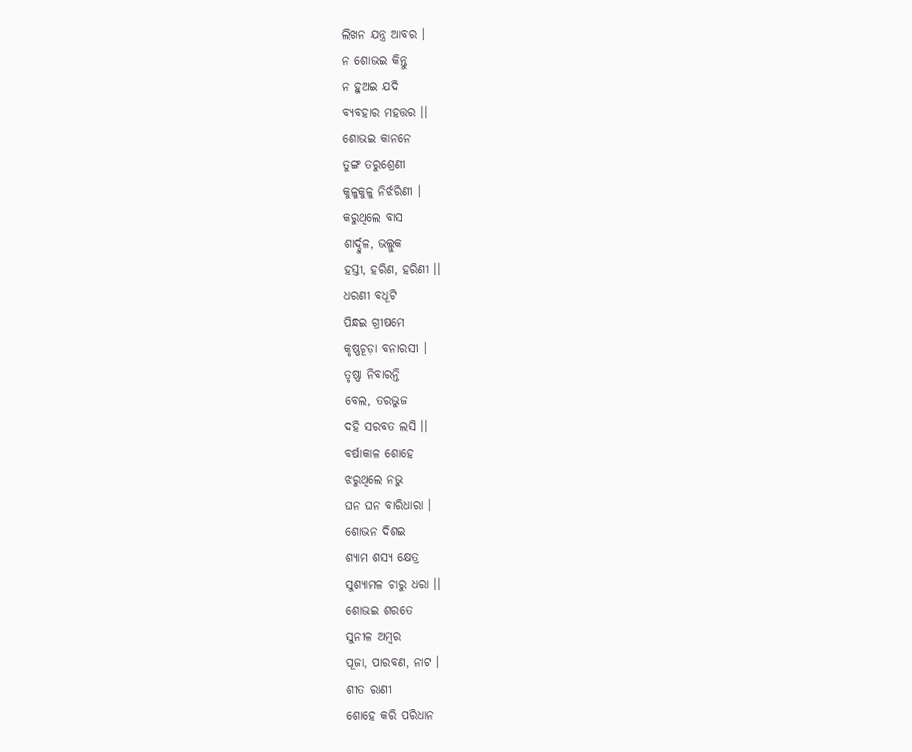ଲିଖନ ଯନ୍ତ୍ର ଆବର ।
ନ ଶୋଭଇ କିନ୍ତୁ
ନ ହୁଅଇ ଯଦି
ବ୍ୟବହାର ମହତ୍ତର ।।
ଶୋଭଇ କାନନେ
ତୁଙ୍ଗ ତରୁଶ୍ରେଣୀ
କୁଳୁକୁଳୁ ନିର୍ଝରିଣୀ ।
କରୁଥିଲେ ବାସ
ଶାର୍ଦ୍ଦୁଳ, ଭଲ୍ଲୁକ
ହସ୍ତୀ, ହରିଣ, ହରିଣୀ ।।
ଧରଣୀ ବଧୂଟି
ପିନ୍ଧଇ ଗ୍ରୀଷମେ
କୃଷ୍ଣଚୂଡ଼ା ବନାରସୀ ।
ତୃଷ୍ଣା ନିବାରନ୍ତି
ବେଲ, ତରଭୁଜ
ଦହି ସରବତ ଲସି ।।
ବର୍ଷାକାଳ ଶୋହେ
ଝରୁଥିଲେ ନଭୁ
ଘନ ଘନ ବାରିଧାରା ।
ଶୋଭନ ଦିଶଇ
ଶ୍ୟାମ ଶସ୍ୟ କ୍ଷେତ୍ର
ସୁଶ୍ୟାମଳ ଚାରୁ ଧରା ।।
ଶୋଭଇ ଶରତେ
ସୁନୀଳ ଅମ୍ୱର
ପୂଜା, ପାରବଣ, ନାଟ ।
ଶୀତ ରାଣୀ
ଶୋହେ କରି ପରିଧାନ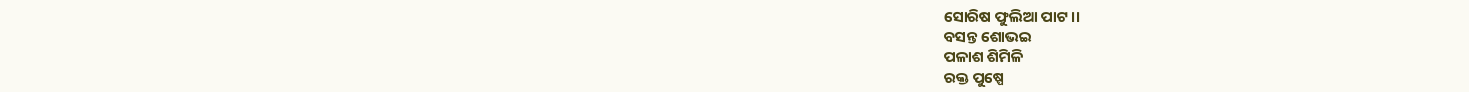ସୋରିଷ ଫୁଲିଆ ପାଟ ।।
ବସନ୍ତ ଶୋଭଇ
ପଳାଶ ଶିମିଳି
ରକ୍ତ ପୁଷ୍ପେ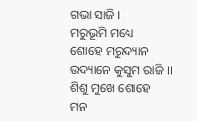ଗଭା ସାଜି ।
ମରୁଭୂମି ମଧ୍ୟେ
ଶୋହେ ମରୁଦ୍ୟାନ
ଉଦ୍ୟାନେ କୁସୁମ ରାଜି ।।
ଶିଶୁ ମୁଖେ ଶୋହେ
ମନ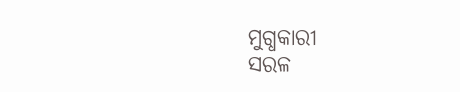ମୁଗ୍ଧକାରୀ
ସରଳ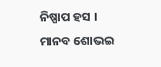ନିଷ୍ପାପ ହସ ।
ମାନବ ଶୋଭଇ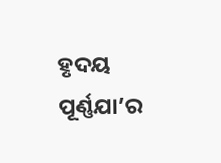ହୃଦୟ ପୂର୍ଣ୍ଣଯା’ର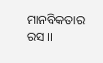ମାନବିକତାର ରସ ।।